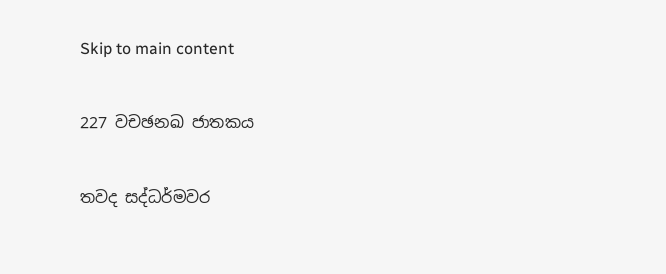Skip to main content

227 වචඡනඛ ජාතකය

තවද සද්ධර්මවර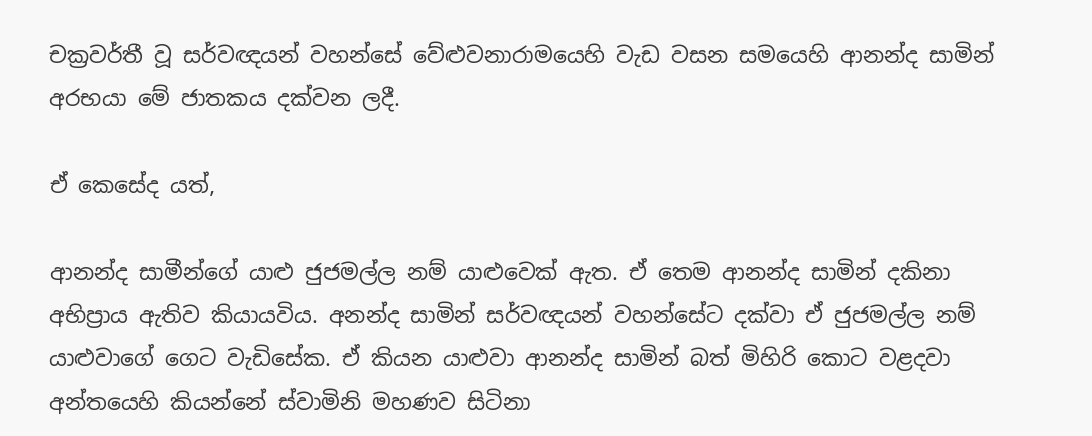චක්‍රවර්තී වූ සර්වඥයන් වහන්සේ වේළුවනාරාමයෙහි වැඩ වසන සමයෙහි ආනන්ද සාමින් අරභයා මේ ජාතකය දක්වන ලදී.

ඒ කෙසේද යත්,

ආනන්ද සාමීන්ගේ යාළු ජුජමල්ල නම් යාළුවෙක් ඇත. ඒ තෙම ආනන්ද සාමින් දකිනා අභිප්‍රාය ඇතිව කියායවිය. අනන්ද සාමින් සර්වඥයන් වහන්සේට දක්වා ඒ ජුජමල්ල නම් යාළුවාගේ ගෙට වැඩිසේක. ඒ කියන යාළුවා ආනන්ද සාමින් බත් මිහිරි කොට වළදවා අන්තයෙහි කියන්නේ ස්වාමිනි මහණව සිටිනා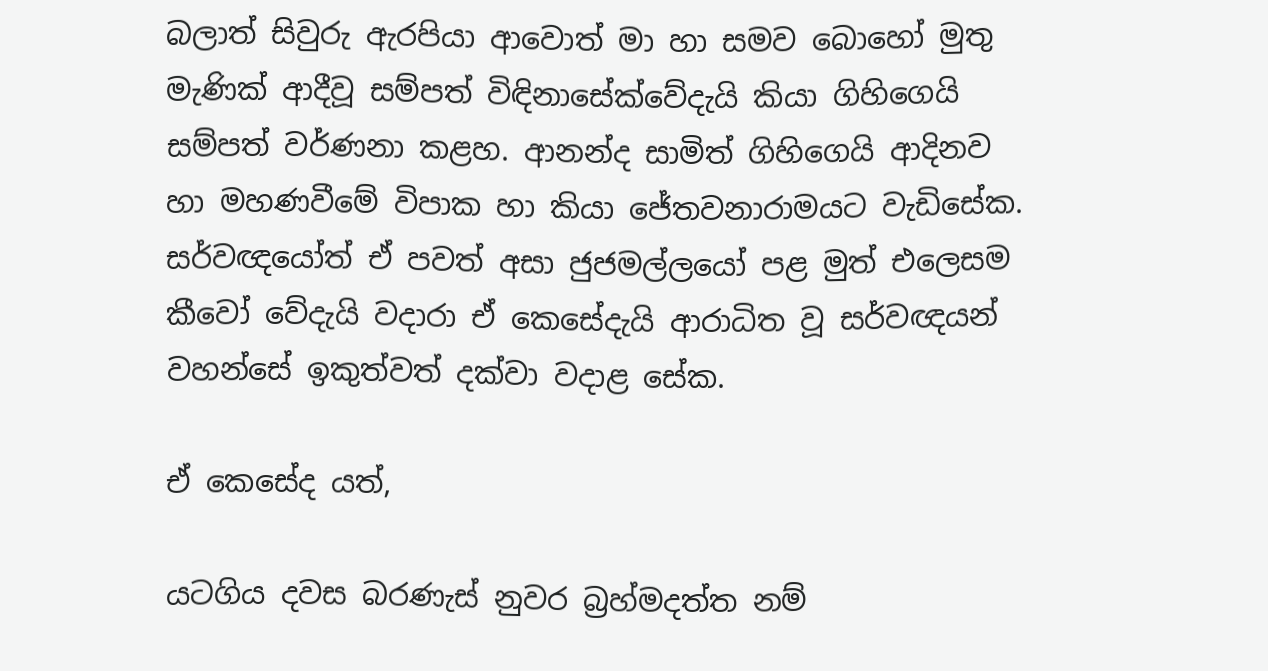බලාත් සිවුරු ඇරපියා ආවොත් මා හා සමව බොහෝ මුතු මැණික් ආදීවූ සම්පත් විඳිනාසේක්වේදැයි කියා ගිහිගෙයි සම්පත් වර්ණනා කළහ. ආනන්ද සාමිත් ගිහිගෙයි ආදිනව හා මහණවීමේ විපාක හා කියා ජේතවනාරාමයට වැඩිසේක. සර්වඥයෝත් ඒ පවත් අසා ජුජමල්ලයෝ පළ මුත් එලෙසම කීවෝ වේදැයි වදාරා ඒ කෙසේදැයි ආරාධිත වූ සර්වඥයන් වහන්සේ ඉකුත්වත් දක්වා වදාළ සේක.

ඒ කෙසේද යත්,

යටගිය දවස බරණැස් නුවර බ්‍රහ්මදත්ත නම්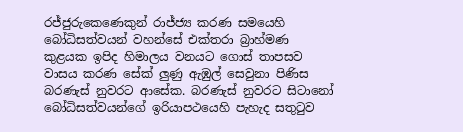රජ්ජුරුකෙණෙකුන් රාජ්ජ්‍ය කරණ සමයෙහි බෝධිසත්වයන් වහන්සේ එක්තරා බ්‍රාහ්මණ කුළයක ඉපිද හිමාලය වනයට ගොස් තාපසව වාසය කරණ සේක් ලුණු ඇඹුල් සෙවුනා පිණිස බරණැස් නුවරට ආසේක. බරණැස් නුවරට සිටානෝ බෝධිසත්වයන්ගේ ඉරියාපථයෙහි පැහැද සතුටුව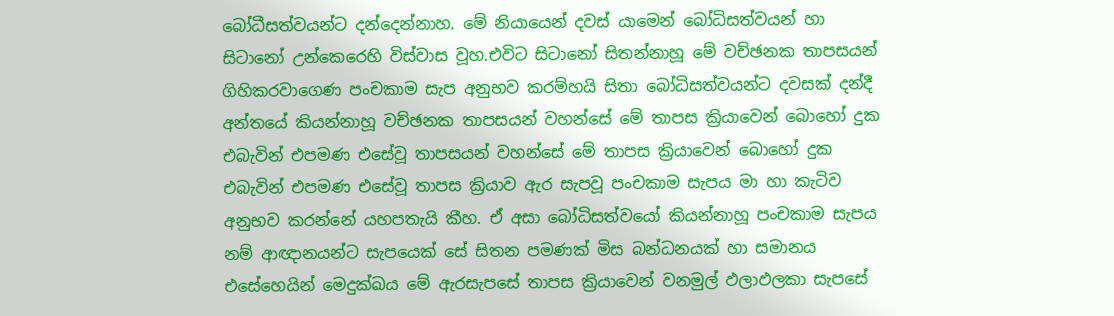බෝධීසත්වයන්ට දන්දෙන්නාහ. මේ නියායෙන් දවස් යාමෙන් බෝධිසත්වයන් හා සිටානෝ උන්කෙරෙහි විස්වාස වූහ.එවිට සිටානෝ සිතන්නාහූ මේ වච්ඡනක තාපසයන් ගිහිකරවාගෙණ පංචකාම සැප අනුභව කරම්හයි සිතා බෝධිසත්වයන්ට දවසක් දන්දී අන්තයේ කියන්නාහූ වච්ඡනක තාපසයන් වහන්සේ මේ තාපස ක්‍රියාවෙන් බොහෝ දුක එබැවින් එපමණ එසේවූ තාපසයන් වහන්සේ මේ තාපස ක්‍රියාවෙන් බොහෝ දුක එබැවින් එපමණ එසේවූ තාපස ක්‍රියාව ඇර සැපවූ පංචකාම සැපය මා හා කැටිව අනුභව කරන්නේ යහපතැයි කීහ. ඒ අසා බෝධිසත්වයෝ කියන්නාහූ පංචකාම සැපය නම් ආඥානයන්ට සැපයෙක් සේ සිතන පමණක් මිස බන්ධනයක් හා සමානය එසේහෙයින් මෙදුක්ඛය මේ ඇරසැපසේ තාපස ක්‍රියාවෙන් වනමුල් ඵලාඵලකා සැපසේ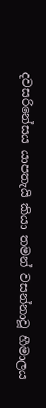දවසරිනේසය යාපතැයි කියා තමන් වසන්නාවූ හීමාලය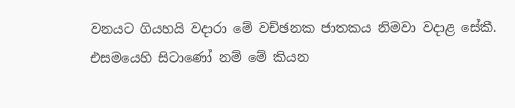වනයට ගියහයි වදාරා මේ වච්ඡනක ජාතකය නිමවා වදාළ සේකී.
එසමයෙහි සිටාණෝ නම් මේ කියන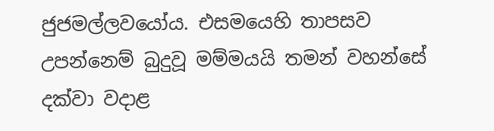ජුජමල්ලවයෝය. එසමයෙහි තාපසව උපන්නෙම් බුදුවූ මම්මයයි තමන් වහන්සේ දක්වා වදාළ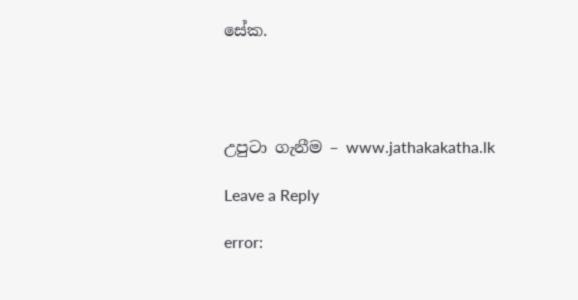සේක.




උපුටා ගැනීම – www.jathakakatha.lk

Leave a Reply

error: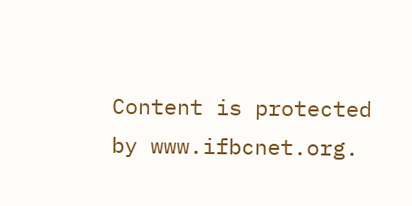Content is protected by www.ifbcnet.org.